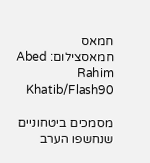חמאס
חמאסצילום: Abed Rahim Khatib/Flash90

מסמכים ביטחוניים שנחשפו הערב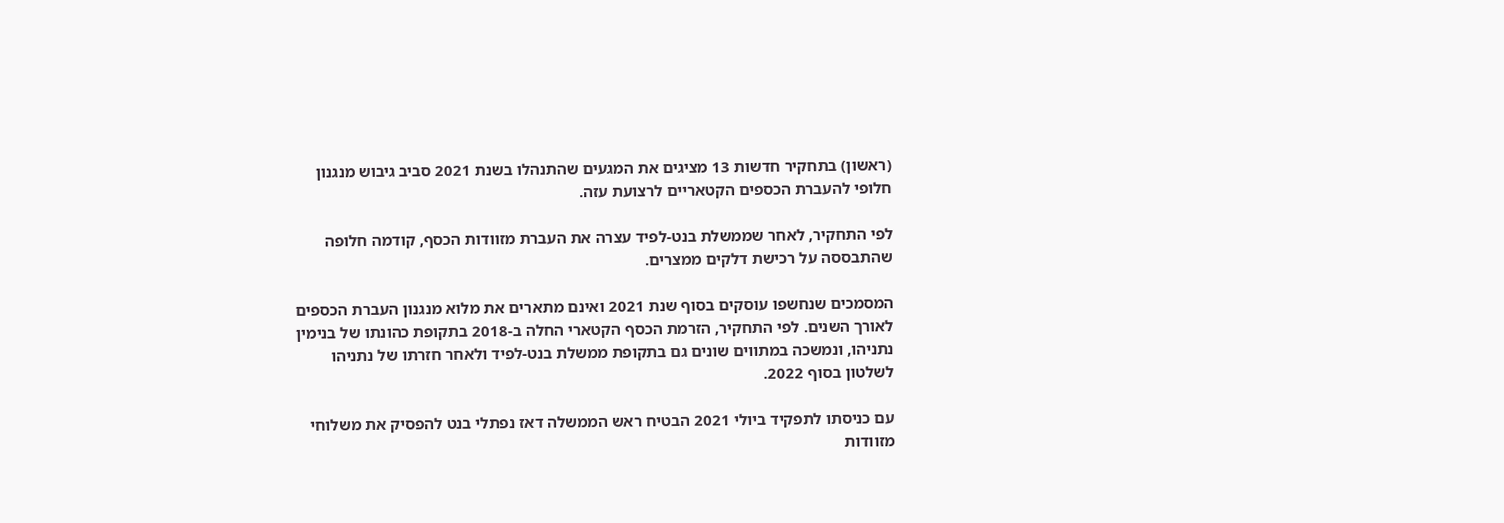(ראשון) בתחקיר חדשות 13 מציגים את המגעים שהתנהלו בשנת 2021 סביב גיבוש מנגנון חלופי להעברת הכספים הקטאריים לרצועת עזה.

לפי התחקיר, לאחר שממשלת בנט-לפיד עצרה את העברת מזוודות הכסף, קודמה חלופה שהתבססה על רכישת דלקים ממצרים.

המסמכים שנחשפו עוסקים בסוף שנת 2021 ואינם מתארים את מלוא מנגנון העברת הכספים לאורך השנים. לפי התחקיר, הזרמת הכסף הקטארי החלה ב-2018 בתקופת כהונתו של בנימין נתניהו, ונמשכה במתווים שונים גם בתקופת ממשלת בנט-לפיד ולאחר חזרתו של נתניהו לשלטון בסוף 2022.

עם כניסתו לתפקיד ביולי 2021 הבטיח ראש הממשלה דאז נפתלי בנט להפסיק את משלוחי מזוודות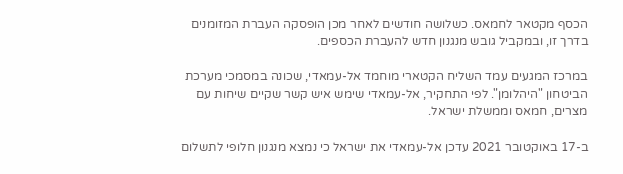הכסף מקטאר לחמאס. כשלושה חודשים לאחר מכן הופסקה העברת המזומנים בדרך זו, ובמקביל גובש מנגנון חדש להעברת הכספים.

במרכז המגעים עמד השליח הקטארי מוחמד אל-עמאדי, שכונה במסמכי מערכת הביטחון "היהלומן". לפי התחקיר, אל-עמאדי שימש איש קשר שקיים שיחות עם מצרים, חמאס וממשלת ישראל.

ב-17 באוקטובר 2021 עדכן אל-עמאדי את ישראל כי נמצא מנגנון חלופי לתשלום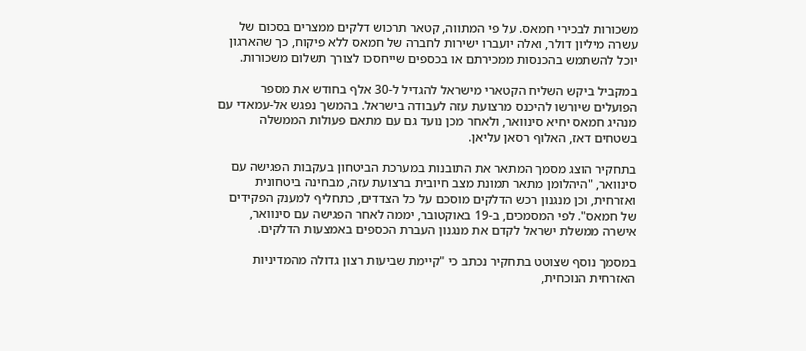משכורות לבכירי חמאס. על פי המתווה, קטאר תרכוש דלקים ממצרים בסכום של עשרה מיליון דולר, ואלה יועברו ישירות לחברה של חמאס ללא פיקוח, כך שהארגון יוכל להשתמש בהכנסות ממכירתם או בכספים שייחסכו לצורך תשלום משכורות.

במקביל ביקש השליח הקטארי מישראל להגדיל ל-30 אלף בחודש את מספר הפועלים שיורשו להיכנס מרצועת עזה לעבודה בישראל. בהמשך נפגש אל-עמאדי עם מנהיג חמאס יחיא סינוואר, ולאחר מכן נועד גם עם מתאם פעולות הממשלה בשטחים דאז, האלוף רסאן עליאן.

בתחקיר הוצג מסמך המתאר את התובנות במערכת הביטחון בעקבות הפגישה עם סינוואר, "היהלומן מתאר תמונת מצב חיובית ברצועת עזה, מבחינה ביטחונית ואזרחית, וכן מנגנון רכש הדלקים מוסכם על כל הצדדים, כתחליף למענק הפקידים של חמאס". לפי המסמכים, ב-19 באוקטובר, יממה לאחר הפגישה עם סינוואר, אישרה ממשלת ישראל לקדם את מנגנון העברת הכספים באמצעות הדלקים.

במסמך נוסף שצוטט בתחקיר נכתב כי "קיימת שביעות רצון גדולה מהמדיניות האזרחית הנוכחית,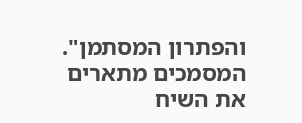והפתרון המסתמן". המסמכים מתארים את השיח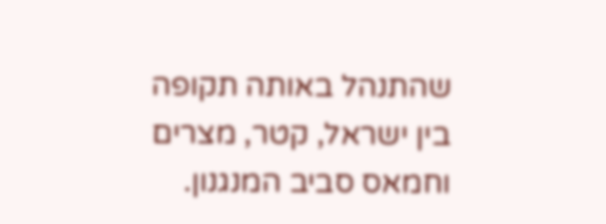שהתנהל באותה תקופה בין ישראל, קטר, מצרים וחמאס סביב המנגנון.